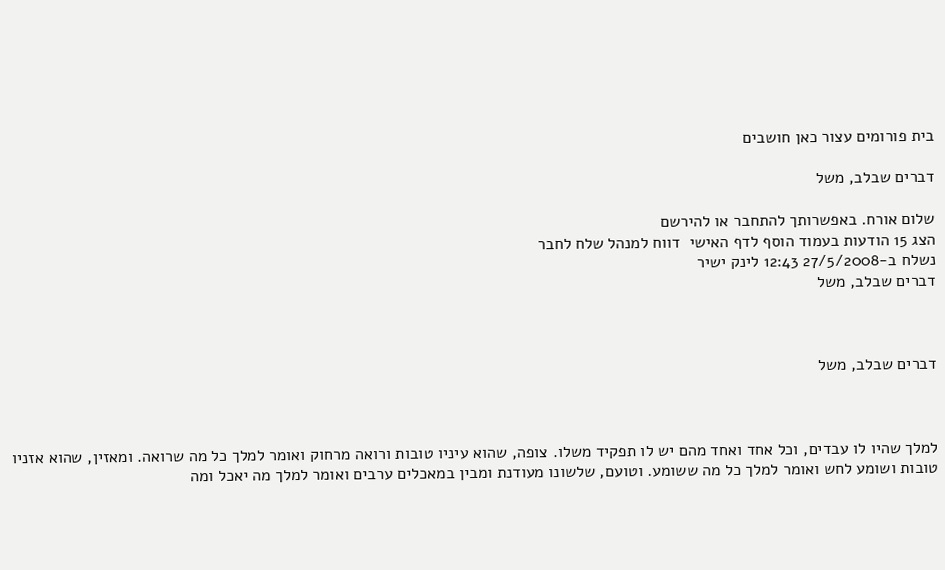בית פורומים עצור כאן חושבים

דברים שבלב, משל

שלום אורח. באפשרותך להתחבר או להירשם
הצג 15 הודעות בעמוד הוסף לדף האישי  דווח למנהל שלח לחבר
נשלח ב-27/5/2008 12:43 לינק ישיר
דברים שבלב, משל



דברים שבלב, משל



למלך שהיו לו עבדים, וכל אחד ואחד מהם יש לו תפקיד משלו. צופה, שהוא עיניו טובות ורואה מרחוק ואומר למלך כל מה שרואה. ומאזין, שהוא אזניו טובות ושומע לחש ואומר למלך כל מה ששומע. וטועם, שלשונו מעודנת ומבין במאכלים ערבים ואומר למלך מה יאכל ומה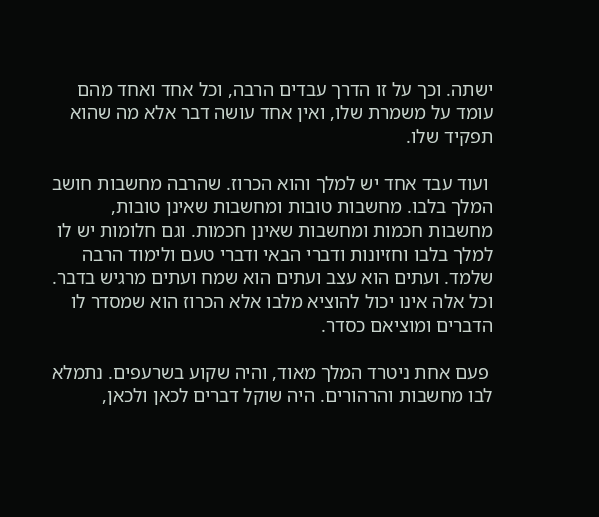ישתה. וכך על זו הדרך עבדים הרבה, וכל אחד ואחד מהם עומד על משמרת שלו, ואין אחד עושה דבר אלא מה שהוא תפקיד שלו.

 ועוד עבד אחד יש למלך והוא הכרוז. שהרבה מחשבות חושב המלך בלבו. מחשבות טובות ומחשבות שאינן טובות, מחשבות חכמות ומחשבות שאינן חכמות. וגם חלומות יש לו למלך בלבו וחזיונות ודברי הבאי ודברי טעם ולימוד הרבה שלמד. ועתים הוא עצב ועתים הוא שמח ועתים מרגיש בדבר. וכל אלה אינו יכול להוציא מלבו אלא הכרוז הוא שמסדר לו הדברים ומוציאם כסדר.

 פעם אחת ניטרד המלך מאוד, והיה שקוע בשרעפים. נתמלא לבו מחשבות והרהורים. היה שוקל דברים לכאן ולכאן,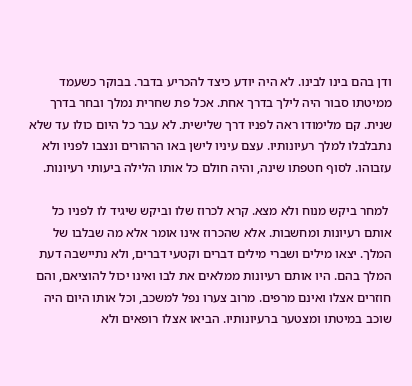ודן בהם בינו לבינו. לא היה יודע כיצד להכריע בדבר. בבוקר כשעמד ממיטתו סבור היה לילך בדרך אחת. אכל פת שחרית נמלך ובחר בדרך שנית. קם מלימודו ראה לפניו דרך שלישית. לא עבר כל היום כולו עד שלא נתבלבלו למלך רעיונותיו. עצם עיניו לישן באו הרהורים ונצבו לפניו ולא עזבוהו. לסוף חטפתו שינה, והיה חולם כל אותו הלילה ביעותי רעיונות.

 למחר ביקש מנוח ולא מצא. קרא לכרוז שלו וביקש שיגיד לו לפניו כל אותם רעיונות ומחשבות. אלא שהכרוז אינו אומר אלא מה שבלבו של המלך. יצאו מילים ושברי מילים דברים וקטעי דברים, ולא נתיישבה דעת המלך בהם. היו אותם רעיונות ממלאים את לבו ואינו יכול להוציאם, והם חוזרים אצלו ואינם מרפים. מרוב צערו נפל למשכב, וכל אותו היום היה שוכב במיטתו ומצטער ברעיונותיו. הביאו אצלו רופאים ולא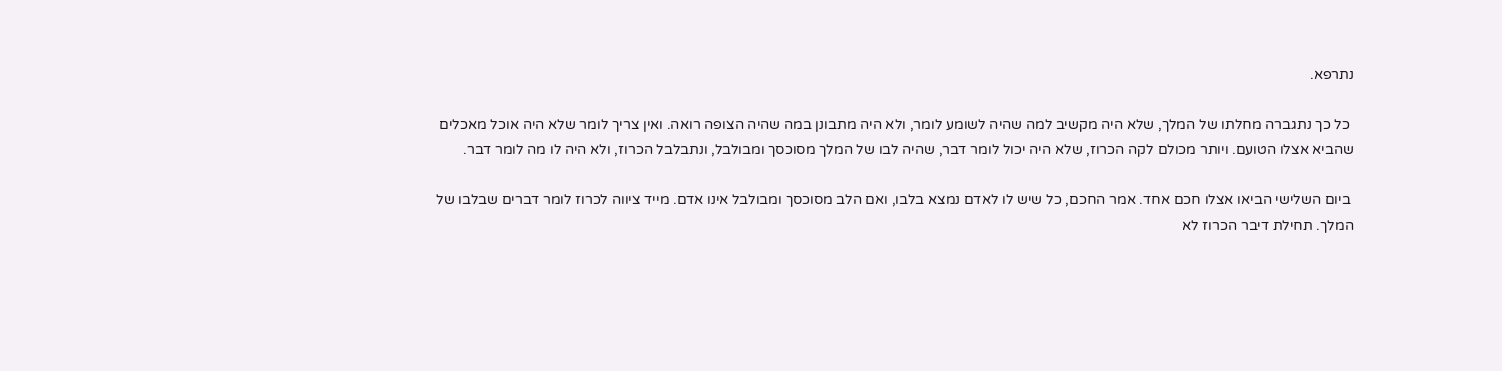נתרפא.

 כל כך נתגברה מחלתו של המלך, שלא היה מקשיב למה שהיה לשומע לומר, ולא היה מתבונן במה שהיה הצופה רואה. ואין צריך לומר שלא היה אוכל מאכלים שהביא אצלו הטועם. ויותר מכולם לקה הכרוז, שלא היה יכול לומר דבר, שהיה לבו של המלך מסוכסך ומבולבל, ונתבלבל הכרוז, ולא היה לו מה לומר דבר.

 ביום השלישי הביאו אצלו חכם אחד. אמר החכם, כל שיש לו לאדם נמצא בלבו, ואם הלב מסוכסך ומבולבל אינו אדם. מייד ציווה לכרוז לומר דברים שבלבו של המלך. תחילת דיבר הכרוז לא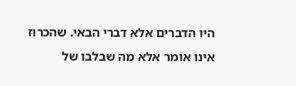היו הדברים אלא דברי הבאי. שהכרוז אינו אומר אלא מה שבלבו של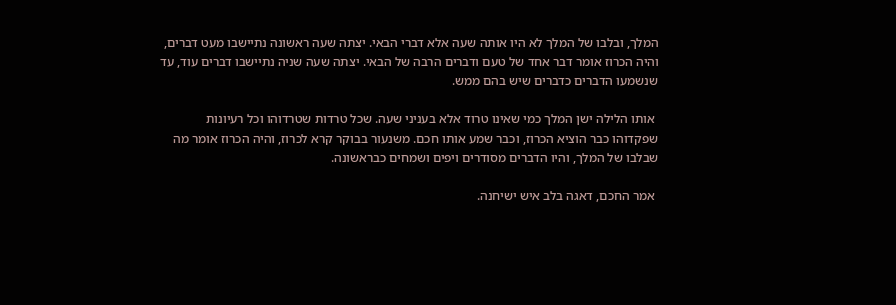המלך, ובלבו של המלך לא היו אותה שעה אלא דברי הבאי. יצתה שעה ראשונה נתיישבו מעט דברים, והיה הכרוז אומר דבר אחד של טעם ודברים הרבה של הבאי. יצתה שעה שניה נתיישבו דברים עוד, עד שנשמעו הדברים כדברים שיש בהם ממש.

 אותו הלילה ישן המלך כמי שאינו טרוד אלא בעניני שעה. שכל טרדות שטרדוהו וכל רעיונות שפקדוהו כבר הוציא הכרוז, וכבר שמע אותו חכם. משנעור בבוקר קרא לכרוז, והיה הכרוז אומר מה שבלבו של המלך, והיו הדברים מסודרים ויפים ושמחים כבראשונה.

 אמר החכם, דאגה בלב איש ישיחנה.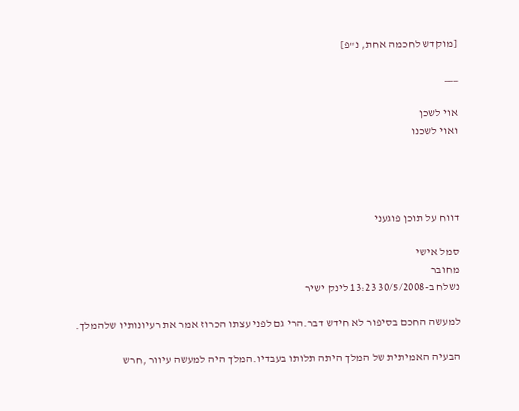[מוקדש לחכמה אחת, נ"פ]

___

אוי לשכן
ואוי לשכנו




דווח על תוכן פוגעני

סמל אישי
מחובר
נשלח ב-30/5/2008 13:23 לינק ישיר

למעשה החכם בסיפור לא חידש דבר.הרי גם לפני עצתו הכרוז אמר את רעיונותיו שלהמלך.

הבעיה האמיתית של המלך היתה תלותו בעבדיו.המלך היה למעשה עיוור ,חרש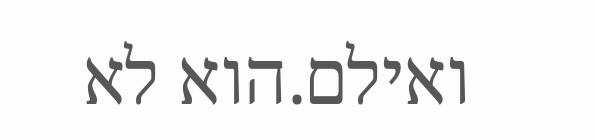ואילם.הוא לא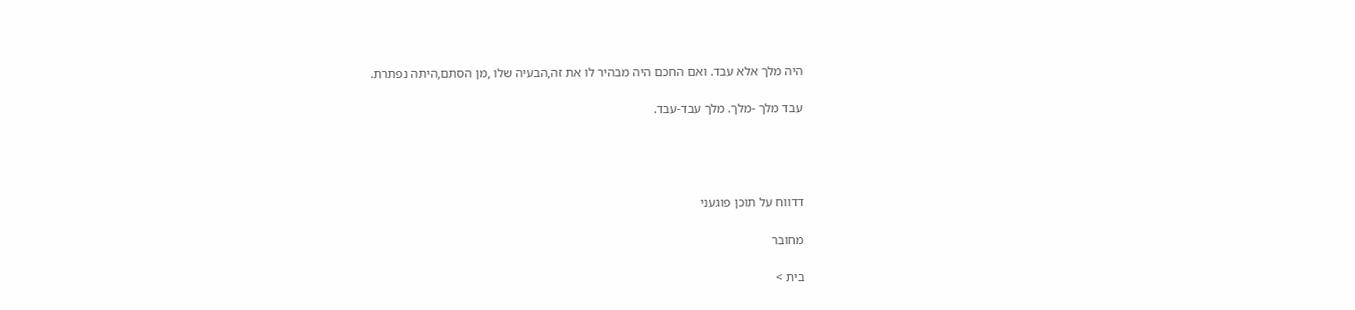היה מלך אלא עבד. ואם החכם היה מבהיר לו את זה,הבעיה שלו ,מן הסתם,היתה נפתרת.

עבד מלך -מלך. מלך עבד-עבד.




דדווח על תוכן פוגעני

מחובר

בית >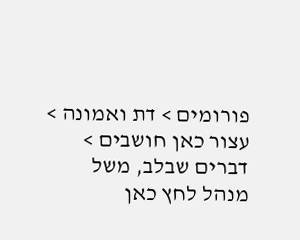פורומים > דת ואמונה > עצור כאן חושבים > דברים שבלב, משל
מנהל לחץ כאן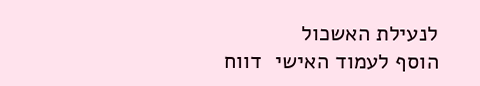לנעילת האשכול
הוסף לעמוד האישי  דווח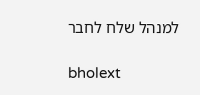למנהל שלח לחבר

bholext